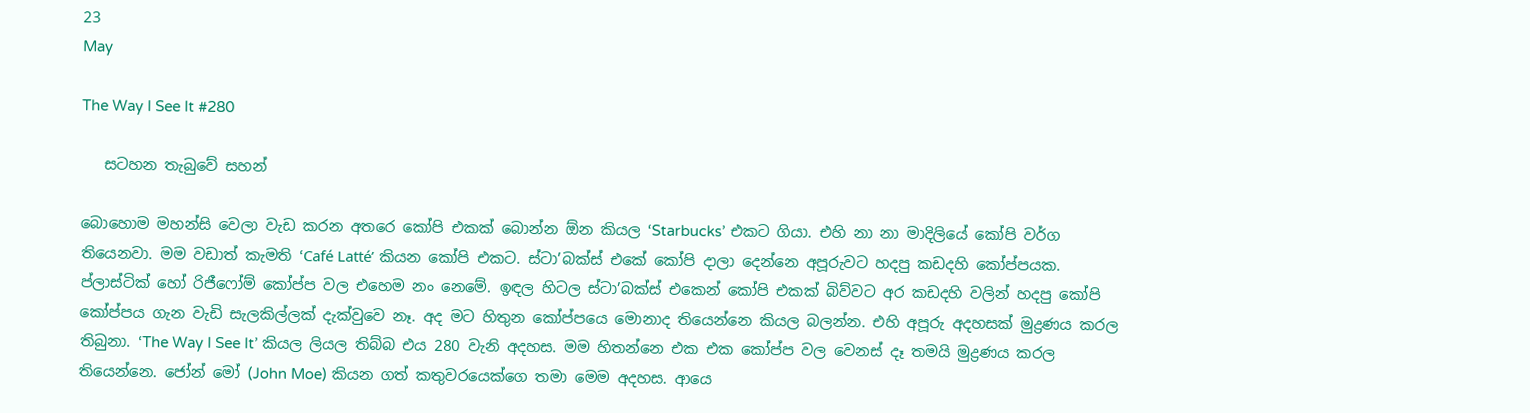23
May

The Way I See It #280

   සටහන තැබුවේ සහන්

බොහොම මහන්සි වෙලා ‍වැඩ කරන අතරෙ කෝපි එකක් බොන්න ඕන කියල ‘Starbucks’ එකට ගියා. එහි නා නා මාදිලියේ කෝපි වර්ග තියෙනවා. මම වඩාත් කැමති ‘Café Latté’ කියන කෝපි එකට. ස්ටා’බක්ස් එකේ කෝපි දාලා දෙන්නෙ අපූරුවට හදපු කඩදහි කෝප්පයක. ප්ලාස්ටික් හෝ රිජීෆෝම් කෝප්ප වල එහෙම නං නෙමේ. ඉඳල හිටල ස්ටා’බක්ස් එකෙන් කෝපි එකක් බිව්වට අර කඩදහි වලින් හදපු කෝපි කෝප්පය ගැන වැඩි සැලකිල්ලක් දැක්වුවෙ නෑ. අද මට හිතුන කෝප්පයෙ මොනාද තියෙන්නෙ කියල බලන්න. එහි අපූරු අදහසක් මුද්‍රණය කරල තිබුනා. ‘The Way I See It’ කියල ලියල තිබ්බ එය 280 වැනි අදහස. මම හිතන්නෙ එක එක කෝප්ප වල වෙනස් දෑ තමයි මුද්‍රණය කරල තියෙන්නෙ. ජෝන් මෝ (John Moe) කියන ගත් කතුවරයෙක්ගෙ තමා මෙම අදහස. ආයෙ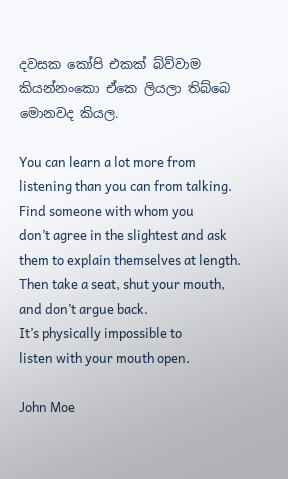දවසක කෝපි එකක් බ්ව්වාම කියන්නංකො ඒකෙ ලියලා තිබ්බෙ මොනවද කියල.

You can learn a lot more from
listening than you can from talking.
Find someone with whom you
don’t agree in the slightest and ask
them to explain themselves at length.
Then take a seat, shut your mouth,
and don’t argue back.
It’s physically impossible to
listen with your mouth open.

John Moe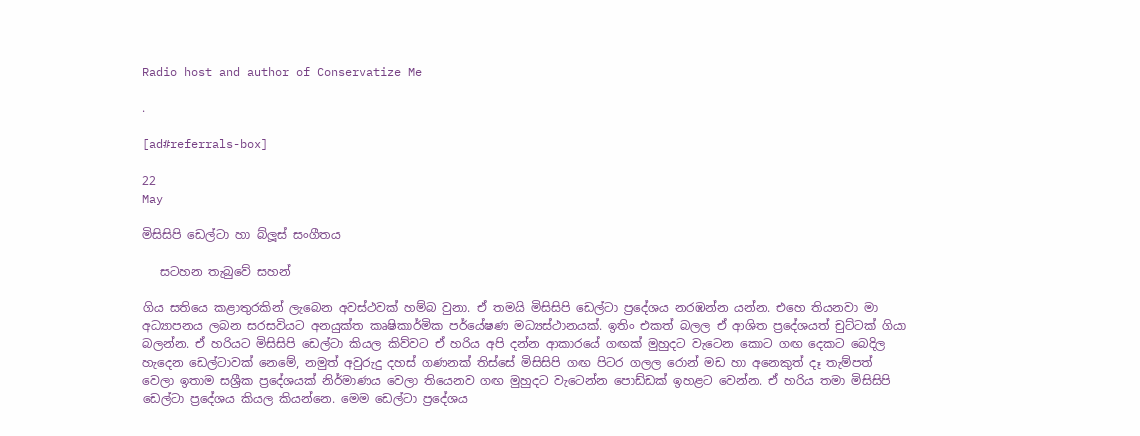Radio host and author of Conservatize Me

.

[ad#referrals-box]

22
May

මිසිසිපි ඩෙල්ටා හා බ්ලූස් සංගීතය

   සටහන තැබුවේ සහන්

ගිය සතියෙ කළාතුරකින් ලැබෙන අවස්ථවක් හම්බ වුනා. ඒ තමයි මිසිසිපි ඩෙල්ටා ප්‍රදේශය නරඹන්න යන්න. එහෙ තියනවා මා අධ්‍යාපනය ලබන සරසවියට අනයුක්ත කෘෂිකාර්මික පර්යේෂණ මධ්‍යස්ථානයක්. ඉතිං එකත් බලල ඒ ආශිත ප්‍රදේශයත් චුට්ටක් ගියා බලන්න. ඒ හරියට මිසිසිපි ඩෙල්ටා කියල කිව්වට ඒ හරිය අපි දන්න ආකාරයේ ගඟක් මුහුදට වැටෙන ‍කොට ගඟ දෙකට බෙදිල හැදෙන ඩෙල්ටාවක් නෙමේ, නමුත් අවුරුදු දහස් ගණනක් තිස්සේ මිසිසිපි ගඟ පිටර ගලල රොන් මඩ හා අනෙකුත් දෑ තැම්පත් වෙලා ඉතාම සශ්‍රීක ප්‍රදේශයක් ‍නිර්මාණය වෙලා තියෙනව ගඟ මුහුදට වැටෙන්න පොඩ්ඩක් ඉහළට වෙන්න. ඒ හරිය තමා මිසිසිපි ඩෙල්ටා ප්‍රදේශය කියල කියන්නෙ. මෙම ඩෙල්ටා ප්‍රදේශය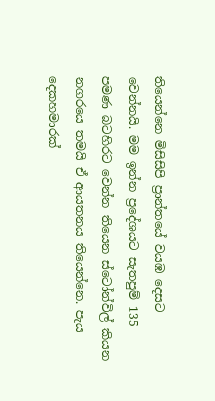තියෙන්නෙ මිසිසිපි ප්‍රාන්තයේ වයඹ දෙසට වෙන්නයි. මම ඉන්න ප්‍රදේශයට සැතපුම් 135 පමණ බටහිරට වෙන්න තියෙන ස්ටෝන්විල් කියන නගරයෙ තමයි ඒ ආයතනය තියෙන්නෙ. පැය දෙකහමාරක්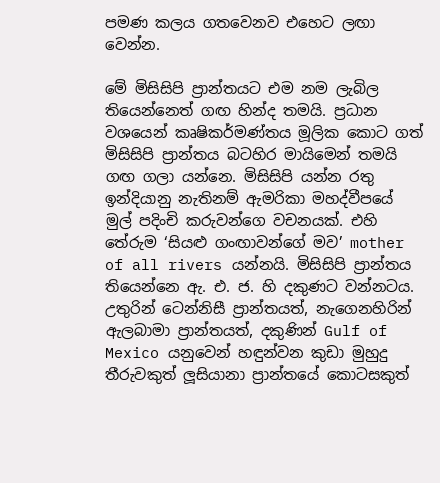පමණ කලය ගතවෙනව එහෙට ලඟා වෙන්න.

මේ මිසිසිපි ප්‍රාන්තයට එම නම ලැබිල තියෙන්නෙත් ගඟ හින්ද තමයි. ප්‍රධාන වශයෙන් කෘෂිකර්මණ්තය මූලික කොට ගත් මිසිසිපි ප්‍රාන්තය බටහිර මායිමෙන් තමයි ගඟ ගලා යන්නෙ. මිසිසිපි යන්න රතු ඉන්දියානු නැතිනම් ඇමරිකා මහද්වීපයේ මුල් පදිංචි කරුවන්ගෙ වචනයක්. එහි තේරුම ‘සියළු ගංඟාවන්ගේ මව’ mother of all rivers යන්නයි. මිසිසිපි ප්‍රාන්තය තියෙන්නෙ ඇ. එ. ජ. හි දකුණට වන්නටය. උතුරින් ටෙන්නිසී ප්‍රාන්තයත්, නැගෙනහිරින් ඇලබාමා ප්‍රාන්තයත්, දකුණින් Gulf of Mexico යනුවෙන් හඳුන්වන කුඩා මුහුදු තීරුවකුත් ලූසියානා ප්‍රාන්තයේ කොටසකුත්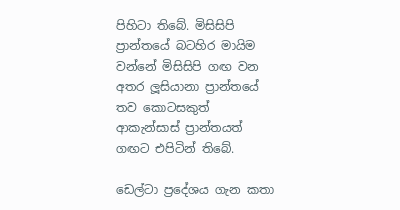පිහිටා තිබේ. මිසිසිපි ප්‍රාන්තයේ බටහිර මායිම වන්නේ මිසිසිපි ගඟ වන අතර ලූසියානා ප්‍රාන්තයේ තව කොටසකුත් ආකැන්සාස් ප්‍රාන්තයත් ගඟට එපිටින් තිබේ.

ඩෙල්ටා ප්‍රදේශය ගැන කතා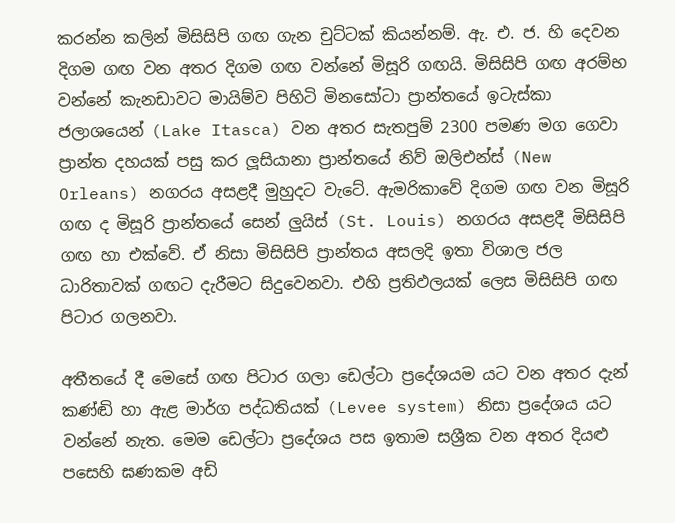කරන්න කලින් මිසිසිපි ගඟ ගැන චුට්ටක් කියන්නම්. ඇ. එ. ජ. හි දෙවන දිගම ගඟ වන අතර දිගම ගඟ වන්නේ මිසූරි ගඟයි. මිසිසිපි ගඟ අරම්භ වන්නේ කැනඩාවට මායිම්ව පිහිටි මිනසෝටා ප්‍රාන්තයේ ඉටැස්කා ජලාශයෙන් (Lake Itasca) වන අතර සැතපුම් 2300 පමණ මග ගෙවා ප්‍රාන්ත දහයක් පසු කර ලූසියානා ප්‍රාන්තයේ නිව් ඔලිඑන්ස් (New Orleans) නගරය අසළදී මුහුදට වැටේ. ඇමරිකාවේ දිගම ගඟ වන මිසූරි ගඟ ද මිසූරි ප්‍රාන්තයේ සෙන් ලුයිස් (St. Louis) නගරය අසළදී මිසිසිපි ගඟ හා එක්වේ. ඒ නිසා මිසිසිපි ප්‍රාන්තය අසලදි ඉතා විශාල ජල ධාරිතාවක් ගඟට දැරීමට සිදුවෙනවා. එහි ප්‍රතිඵලයක් ලෙස මිසිසිපි ගඟ පිටාර ගලනවා.

අතීතයේ දී මෙසේ ගඟ පිටාර ගලා ඩෙල්ටා ප්‍රදේශයම යට වන අතර දැන් කණ්ඬි හා ඇළ මාර්ග පද්ධතියක් (Levee system) නිසා ප්‍රදේශය යට වන්නේ නැත. මෙම ඩෙල්ටා ප්‍රදේශය පස ඉතාම සශ්‍රීක වන අතර දියළු පසෙහි ඝණකම අඩි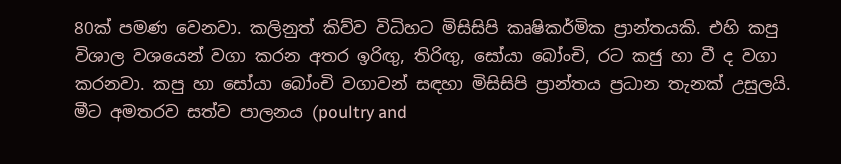80ක් පමණ වෙනවා. කලිනුත් කිව්ව විධිහට මිසිසිපි කෘෂිකර්මික ප්‍රාන්තයකි. එහි කපු විශාල වශයෙන් වගා කරන අතර ඉරිඟු, තිරිඟු, සෝයා බෝංචි, රට කජු හා වී ද වගා කරනවා. කපු හා සෝයා බෝංචි වගාවන් සඳහා මිසිසිපි ප්‍රාන්තය ප්‍රධාන තැනක් උසුලයි. මී‍ට අමතරව සත්ව පාලනය (poultry and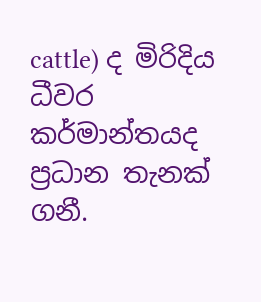cattle) ද මිරිදිය ධීවර කර්මාන්තයද ප්‍රධාන තැනක් ගනී.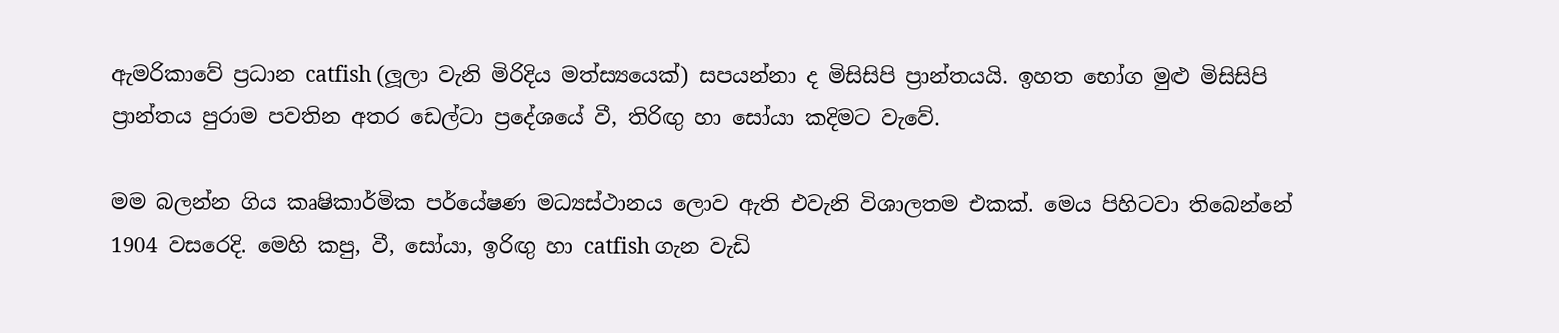ඇමරිකාවේ ප්‍රධාන catfish (ලූලා වැනි මිරිදිය මත්ස්‍යයෙක්) සපයන්නා ද මිසිසිපි ප්‍රාන්තයයි. ඉහත භෝග මුළු මිසිසිපි ප්‍රාන්තය පුරාම පවතින අතර ඩෙල්ටා ප්‍රදේශයේ වී, තිරිඟු හා සෝයා කදිමට වැවේ.

මම බලන්න ගිය කෘෂිකාර්මික පර්යේෂණ මධ්‍යස්ථානය ලොව ඇති එවැනි විශාලතම එකක්. මෙය පිහිටවා තිබෙන්නේ 1904 වසරෙදි. මෙහි කපු, වී, සෝයා, ඉරිඟු හා catfish ගැන වැඩි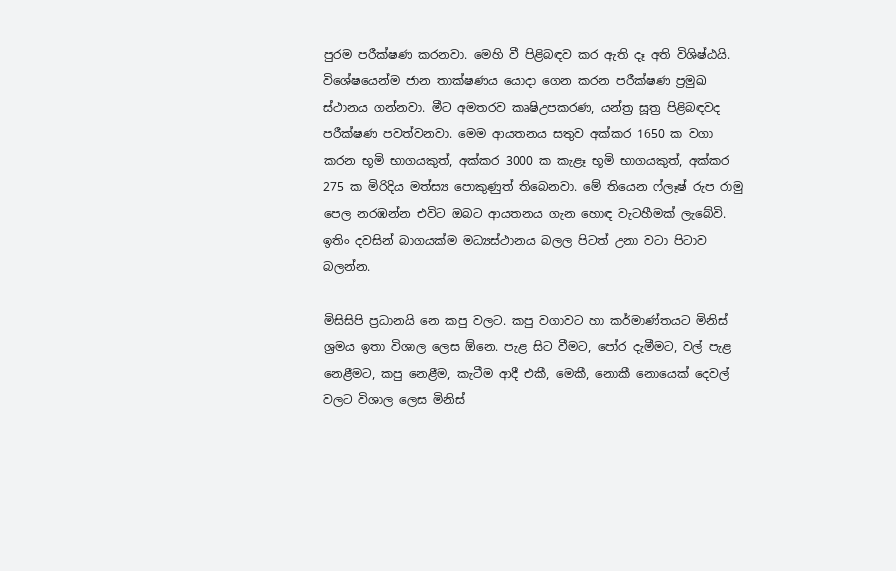පුරම පරීක්ෂණ කරනවා. මෙහි වී පිළිබඳව කර ඇති දෑ අති විශිෂ්ඨයි. විශේෂයෙන්ම ජාන තාක්ෂණය යොදා ගෙන කරන පරීක්ෂණ ප්‍රමුඛ ස්ථානය ගන්නවා. මීට අමතරව කෘෂිඋපකරණ, යන්ත්‍ර සූත්‍ර පිළිබඳවද පරීක්ෂණ පවත්වනවා. මෙම ආයතනය සතුව අක්කර 1650 ක වගා කරන භූමි භාගයකුත්, අක්කර 3000 ක කැළෑ භූමි භාගයකුත්, අක්කර 275 ක මිරිදිය මත්ස්‍ය පොකුණුත් තිබෙනවා. මේ තියෙන ෆ්ලෑෂ් රුප රාමු පෙල නරඹන්න එවිට ඔබට ආයතනය ගැන හොඳ වැටහීමක් ලැබේවි. ඉතිං දවසින් බාගයක්ම මධ්‍යස්ථානය බලල පිටත් උනා වටා පිටාව බලන්න.

මිසිසිපි ප්‍රධානයි නෙ කපු වලට. කපු වගාවට හා කර්මාණ්තයට මිනිස් ශ්‍රමය ඉතා විශාල ලෙස ඕනෙ. පැළ සිට වීමට, පෝර දැමීමට, වල් පැළ නෙළීමට, කපු නෙළීම, කැටීම ආදී එකී, මෙකී, නොකී නොයෙක් දෙවල් වලට විශාල ලෙස මිනිස්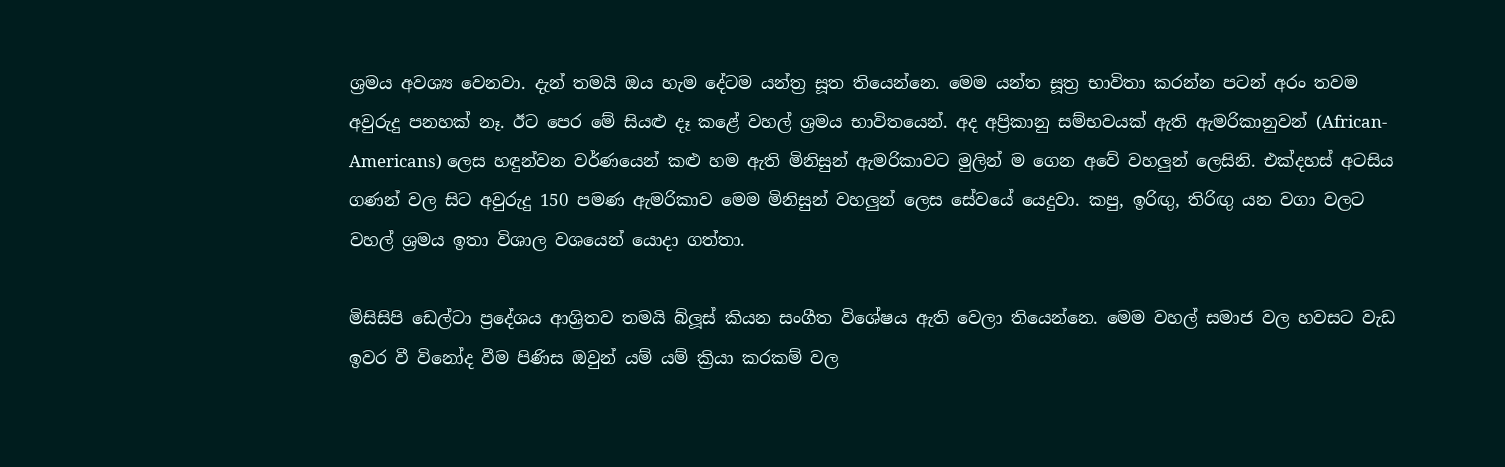ශ්‍රමය අවශ්‍ය වෙනවා. දැන් තමයි ඔය හැම දේටම යන්ත්‍ර සූත තියෙන්නෙ. මෙම යන්ත සූත්‍ර භාවිතා කරන්න පටන් අරං තවම අවුරුදු පනහක් නෑ. ඊට පෙර මේ සියළු දෑ කළේ වහල් ශ්‍රමය භාවිතයෙන්. අද අප්‍රිකානු සම්භවයක් ඇති ඇමරිකානුවන් (African-Americans) ලෙස හඳුන්වන වර්ණයෙන් කළු හම ඇති මිනිසුන් ඇමරිකාවට මුලින් ම ගෙන අවේ වහලුන් ලෙසිනි. එක්දහස් අටසිය ගණන් වල සිට අවුරුදු 150 පමණ ‍ඇමරිකාව මෙම මිනිසුන් වහලුන් ලෙස සේවයේ යෙදුවා. කපු, ඉරිඟු, තිරිඟු යන වගා වලට වහල් ශ්‍රමය ‍ඉතා විශාල වශයෙන් යොදා ගත්තා.

මිසිසිපි ඩෙල්ටා ප්‍රදේශය ආශ්‍රිතව තමයි බ්ලූස් කියන සංගීත විශේෂය ඇති වෙලා තියෙන්නෙ. මෙම වහල් සමාජ වල හවසට වැඩ ඉවර වී විනෝද වීම පිණිස ඔවුන් යම් යම් ක්‍රියා කරකම් වල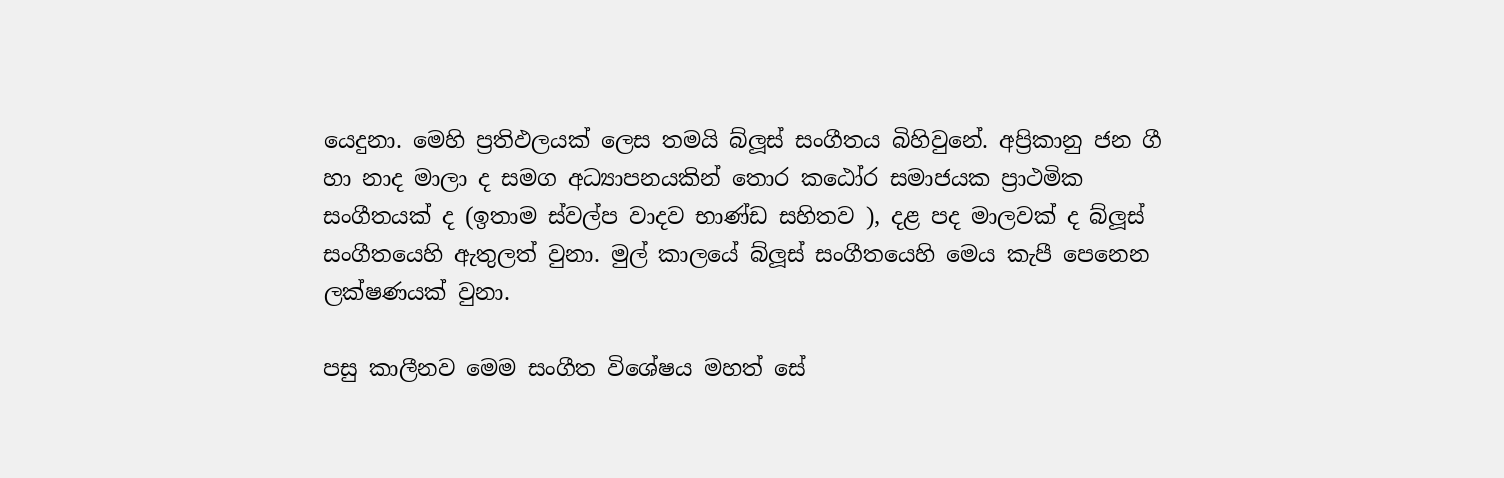යෙදුනා. මෙහි ප්‍රතිඵලයක් ලෙස තමයි බ්ලූස් සංගීතය බිහිවුනේ. අප්‍රිකානු ජන ගී හා නාද මාලා ද සමග අධ්‍යාපනයකින් තොර කඨෝර සමාජයක ප්‍රාථමික සංගීතයක් ද (ඉතාම ස්වල්ප වාදව භාණ්ඩ සහිතව ), දළ පද මාලවක් ද බ්ලූස් සංගීතයෙහි ඇතුලත් වුනා. මුල් කාලයේ බ්ලූස් සංගීතයෙහි මෙය කැපී පෙනෙන ලක්ෂණයක් වුනා.

පසු කාලීනව මෙම සංගීත ‍විශේෂය මහත් සේ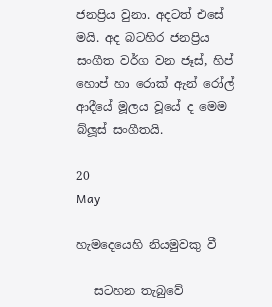ජනප්‍රිය වුනා. අදටත් එසේ මයි. අද බටහිර ජනප්‍රිය සංගීත වර්ග වන ජෑස්, හිප් හොප් හා රොක් ඇන් රෝල් ආදීයේ මූලය වූයේ ද මෙම බ්ලූස් සංගීතයි.

20
May

හැමදෙයෙහි නියමුවකු වී

   සටහන තැබුවේ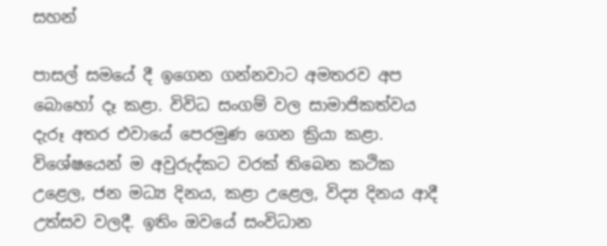සහන්

පාසල් සමයේ දී ඉගෙන ගන්නවාට අමතරව අප බොහෝ දෑ කළා. විවිධ සංගම් වල සාමාජිකත්වය දැරූ අතර එවායේ පෙරමුණ ගෙන ක්‍රියා කළා. විශේෂයෙන් ම අවුරුද්කට වරක් තිබෙන කථික උළෙල, ජන මධ්‍ය දිනය, කළා උළෙල, විද්‍ය දිනය ආදී උත්සව වලදී. ඉතිං ඔවයේ සංවිධාන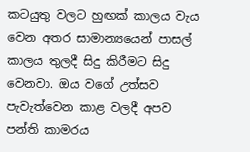කටයුතු වලට හුඟක් කාලය වැය වෙන අතර සාමාන්‍යයෙන් පාසල් කාලය තුලදී සිදු කිරීමට සිදු වෙනවා. ඔය වගේ උත්සව පැවැත්වෙන කාළ වලදී අපව පන්ති කාමරය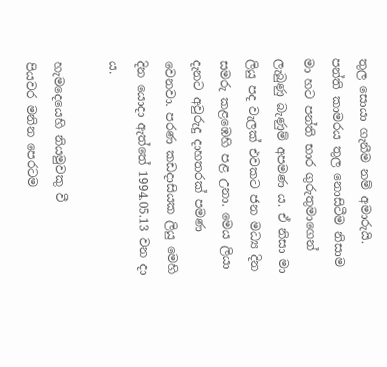තුල සොයා ගැනීම නම් අමාරුයි. පන්ති කාමරය තුල නොසිටීම නිසාම මා හට පන්ති භාර ගුරුතුමාගෙන් ලැබුණු බැණුම් අපමණ ය. ඒ නිසා මා ලියු පද වැලක් එවකට ජන මධ්‍ය දින සමරු කළඹෙහි පළ උනා. මෙය ලියා දැනට අවුරුදු දාහතරක් පමණ වෙනවා. පරණ කඩදාසියක ලියු මෙහි දින යොදා ඇත්තේ 1994.05.13 වන දා ය.

හැමදෙයෙහි නියමුවකු වී
පියවර මනින පෙරටම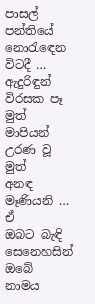පාසල් පන්තියේ නොරැ‍‍‍‍‍ඳෙන විටදී …
ඇදුරිඳුන් විරසක පෑ මුත්
මාපියන් උරණ වූ මුත්
අනඳ මෑණියනි …
ඒ ඔබට ‍බැඳි සෙනෙහසින්
ඔබේ නාමය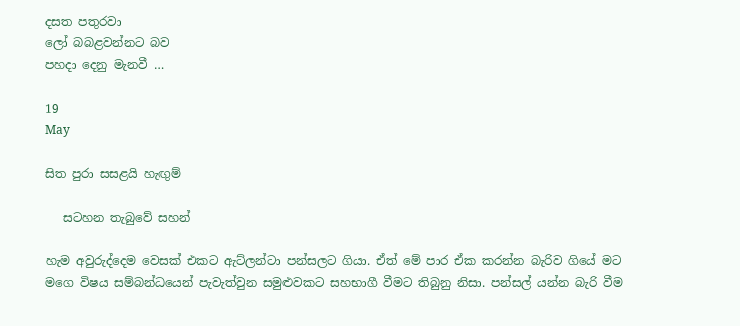දසත පතුරවා
ලෝ බබළවන්නට බව
පහදා දෙනු මැනවී …

19
May

සිත පුරා සසළයි හැඟුම්

   සටහන තැබුවේ සහන්

හැම අවුරුද්දෙම වෙසක් එකට ඇට්ලන්ටා පන්සලට ගියා. ඒත් මේ පාර ඒක කරන්න බැරිව ගියේ මට මගෙ විෂය සම්බන්ධයෙන් පැවැත්වුන සමුළුවකට සහභාගී වීමට තිබුනු නිසා. පන්සල් යන්න බැරි වීම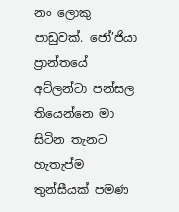නං ලොකු පාඩුවක්. ජෝ’ජියා ප්‍රාන්තයේ අට්ලන්ටා පන්සල තියෙන්නෙ මා සිටින තැනට හැතැප්ම තුන්සීයක් පමණ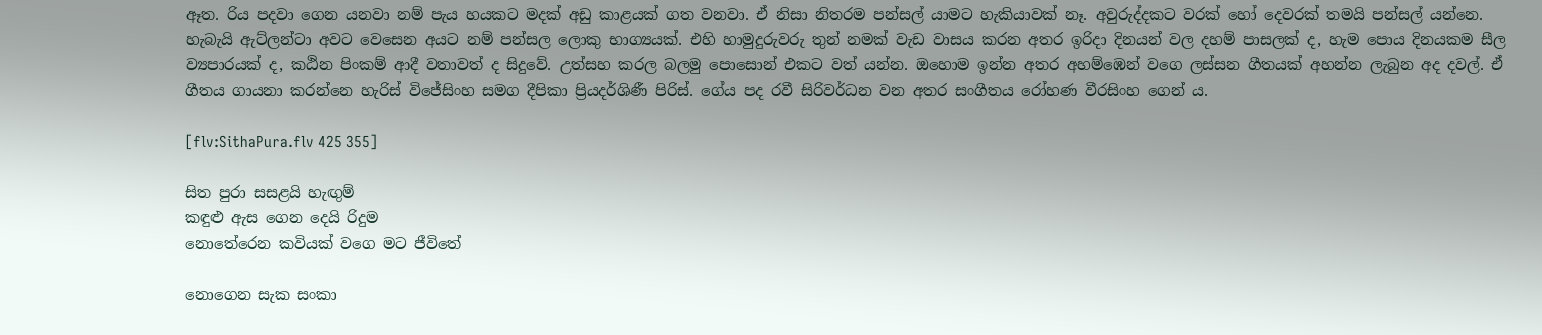ඈත. රිය පදවා ගෙන යනවා නම් පැය හයකට මදක් අඩු කාළයක් ගත වනවා. ඒ නිසා නිතරම පන්සල් යාමට හැකියාවක් නෑ. අවුරුද්දකට වරක් හෝ දෙවරක් තමයි පන්සල් යන්නෙ. හැබැයි ඇට්ලන්ටා අවට වෙසෙන අයට නම් පන්සල ලොකු භාග්‍යයක්. එහි හාමුදුරුවරු තුන් නමක් වැඩ වාසය කරන අතර ඉරිදා දිනයන් වල දහම් පාසලක් ද, හැම පොය දිනයකම සීල ව්‍යපාරයක් ද, කඨින පිංකම් ආදී වතාවත් ද සිදුවේ. උත්සහ කරල බලමු පොසොන් එකට වත් යන්න. ඔහොම ඉන්න අතර අහම්ඹෙන් වගෙ ලස්සන ගීතයක් අහන්න ලැබුන අද දවල්. ඒ ගීතය ගායනා කරන්නෙ හැරිස් විජේසිංහ සමග දීපිකා ප්‍රියදර්ශිණී පිරිස්. ගේය පද රවී සිරිවර්ධන වන අතර සංගීතය රෝහණ වීරසිංහ ගෙන් ය.

[flv:SithaPura.flv 425 355]

සිත පුරා සසළයි හැඟුම්
කඳුළු ඇස ගෙන දෙයි රිදුම
නොතේරෙන කවියක් වගෙ මට ජීවිතේ

නොගෙන සැක සංකා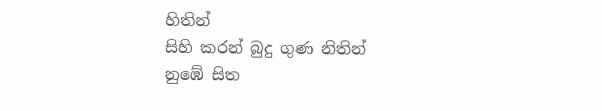හිතින්
සිහි කරන් බුදු ගුණ නිතින්
නුඹේ සිත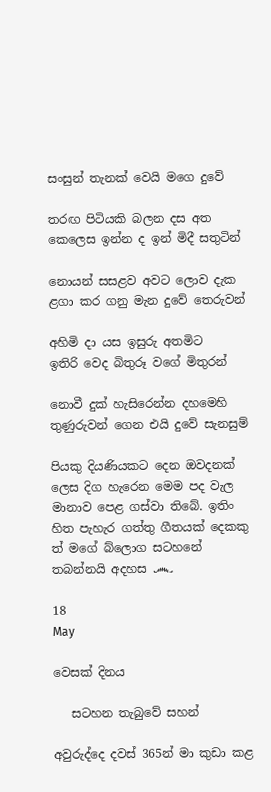සංසුන් තැනක් වෙයි මගෙ දුවේ

තරඟ පිටියකි බලන දස අත
කෙලෙස ඉන්න ද ඉන් මිදී සතුටින්

නොයන් සසළව අවට ලොව දැක
ළගා කර ගනු ‍මැන දුවේ තෙරුවන්

අහිමි දා යස ඉසුරු අතමිට
ඉතිරි වෙද බිතුරූ වගේ මිතුරන්

නොවී දුක් හැසිරෙන්න දහමෙහි
තුණුරුවන් ගෙන එයි දුවේ සැනසුම්

පියකු දියණියකට දෙන ඔවදනක් ලෙස දිග හැරෙන මෙම පද වැල මානාව පෙළ ගස්වා ‍තිබේ. ඉතිං හිත පැහැර ගත්තු ගීතයක් දෙකකු ත් මගේ බ්ලොග සටහනේ තබන්නයි අදහස ෴

18
May

වෙසක් දිනය

   සටහන තැබුවේ සහන්

අවුරුද්දෙ දවස් 365න් මා කුඩා කළ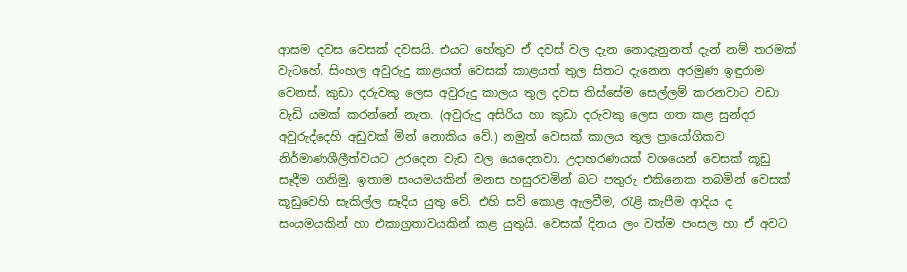ආසම දවස වෙසක් දවසයි. එයට හේතුව ඒ දවස් වල දැන නොදැනුනත් දැන් නම් තරමක් වැටහේ. සිංහල අවුරුදු කාළයත් වෙසක් කාළයත් තුල සිතට දැනෙන අරමුණ ඉඳුරාම වෙනස්. කුඩා දරුවකු ලෙස අවුරුදු කාලය තුල දවස තිස්සේම සෙල්ලම් කරනවාට වඩා වැඩි යමක් කරන්නේ නැත. (අවුරුදු අසිරිය හා කුඩා දරුවකු ලෙස ගත කළ සුන්දර අවුරුද්දෙහි අඩුවක් මින් නොකිය වේ.) නමුත් වෙසක් කාලය තුල ප්‍රායෝගිකව නිර්මාණශීලීත්වයට උරදෙන වැඩ වල යෙදෙනවා. උදාහරණයක් වශයෙන් වෙසක් කූඩු සෑදීම ගනිමු. ඉතාම සංයමයකින් මනස හසුරවමින් බට පතුරු එකිනෙක තබමින් වෙසක් කූඩුවෙහි සැකිල්ල සෑදිය යුතු වේ. එහි සව් කොළ ඇලවීම, රැළි කැපීම ආදිය ද සංයමයකින් හා එකාග්‍රතාවයකින් කළ යුතුයි. වෙසක් දිනය ලං වත්ම ‍පංසල හා ඒ අවට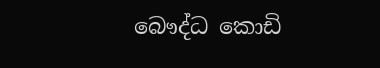බෞද්ධ කොඩි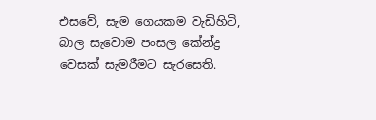එසවේ, සැම ගෙයකම ‍වැඩිහිටි, බාල සැවොම පංසල කේන්ද්‍ර වෙසක් සැමරීමට සැරසෙති.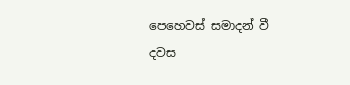පෙහෙවස් සමාදන් වී දවස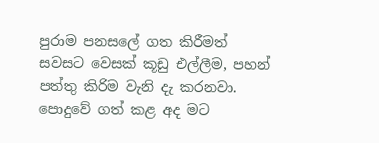පුරාම පනසලේ ගත කිරීමත් සවසට වෙසක් කූඩු එල්ලීම, පහන් පත්තු කිරිම වැනි දැ කරනවා. පොදුවේ ගත් කළ අද මට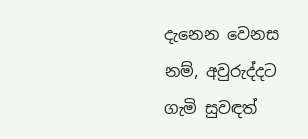දැනෙන වෙනස නම්, අවුරුද්දට ගැමි සුවඳත්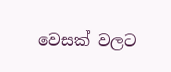වෙසක් වලට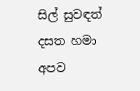සිල් සුවඳත් දසත හමා අපව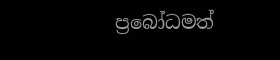ප්‍රබෝධමත්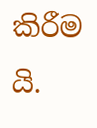කිරීම යි.